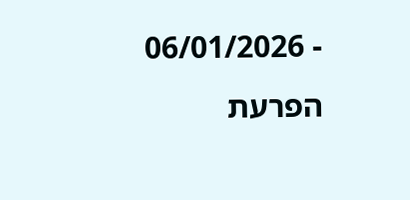- 06/01/2026
הפרעת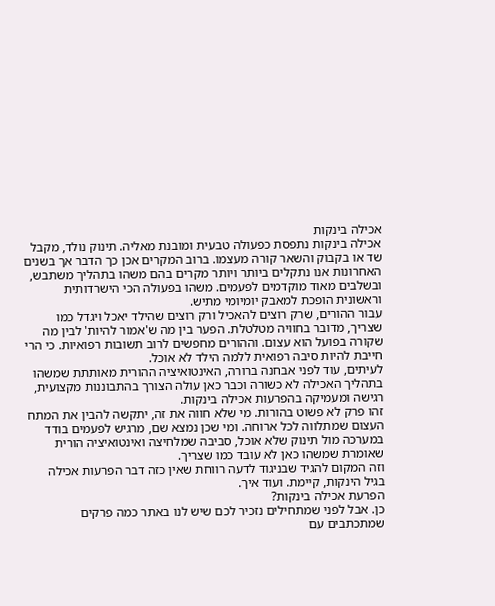אכילה בינקות
אכילה בינקות נתפסת כפעולה טבעית ומובנת מאליה. תינוק נולד, מקבל שד או בקבוק והשאר קורה מעצמו. ברוב המקרים אכן כך הדבר אך בשנים האחרונות אנו נתקלים ביותר ויותר מקרים בהם משהו בתהליך משתבש, ובשלבים מאוד מוקדמים לפעמים. משהו בפעולה הכי הישרדותית וראשונית הופכת למאבק יומיומי מתיש.
עבור ההורים, שרק רוצים להאכיל ורק רוצים שהילד יאכל ויגדל כמו שצריך, מדובר בחוויה מטלטלת. הפער בין מה ש'אמור להיות' לבין מה שקורה בפועל הוא עצום. וההורים מחפשים לרוב תשובות רפואיות. כי הרי חייבת להיות סיבה רפואית ללמה הילד לא אוכל.
לעיתים, עוד לפני אבחנה ברורה, האינטואיציה ההורית מאותתת שמשהו בתהליך האכילה לא כשורה וכבר כאן עולה הצורך בהתבוננות מקצועית, רגישה ומעמיקה בהפרעות אכילה בינקות.
זהו פרק לא פשוט בהורות. מי שלא חווה את זה, יתקשה להבין את המתח העצום שמתלווה לכל ארוחה. ומי שכן נמצא שם, מרגיש לפעמים בודד במערכה מול תינוק שלא אוכל, סביבה שמלחיצה ואינטואיציה הורית שאומרת שמשהו כאן לא עובד כמו שצריך.
וזה המקום להגיד שבניגוד לדעה רווחת שאין כזה דבר הפרעות אכילה בגיל הינקות, קיימת. ועוד איך.
הפרעת אכילה בינקות?
כן. אבל לפני שמתחילים נזכיר לכם שיש לנו באתר כמה פרקים שמתכתבים עם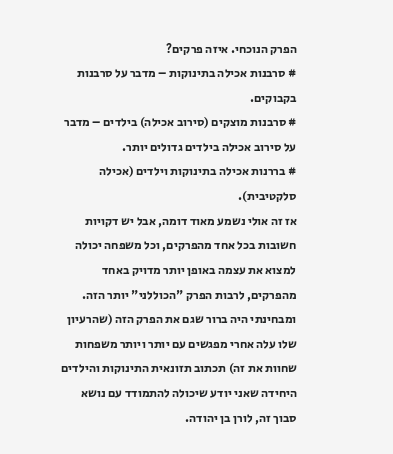הפרק הנוכחי. איזה פרקים?
# סרבנות אכילה בתינוקות – מדבר על סרבנות בקבוקים.
# סרבנות מוצקים (סירוב אכילה) בילדים – מדבר על סירוב אכילה בילדים גדולים יותר.
# בררנות אכילה בתינוקות וילדים (אכילה סלקטיבית).
אז זה אולי נשמע מאוד דומה, אבל יש דקויות חשובות בכל אחד מהפרקים, וכל משפחה יכולה למצוא את עצמה באופן יותר מדויק באחד מהפרקים, לרבות הפרק "הכוללני" יותר הזה.
ומבחינתי היה ברור שגם את הפרק הזה (שהרעיון שלו עלה אחרי מפגשים עם יותר ויותר משפחות שחוות את זה) תכתוב תזונאית התינוקות והילדים היחידה שאני יודע שיכולה להתמודד עם נושא סבוך זה, לורן בן יהודה.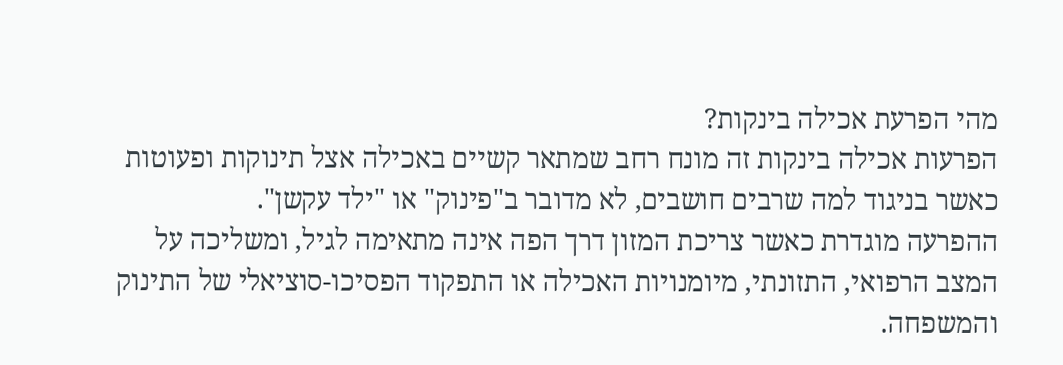מהי הפרעת אכילה בינקות?
הפרעות אכילה בינקות זה מונח רחב שמתאר קשיים באכילה אצל תינוקות ופעוטות כאשר בניגוד למה שרבים חושבים, לא מדובר ב"פינוק" או "ילד עקשן".
ההפרעה מוגדרת כאשר צריכת המזון דרך הפה אינה מתאימה לגיל, ומשליכה על המצב הרפואי, התזונתי, מיומנויות האכילה או התפקוד הפסיכו-סוציאלי של התינוק והמשפחה.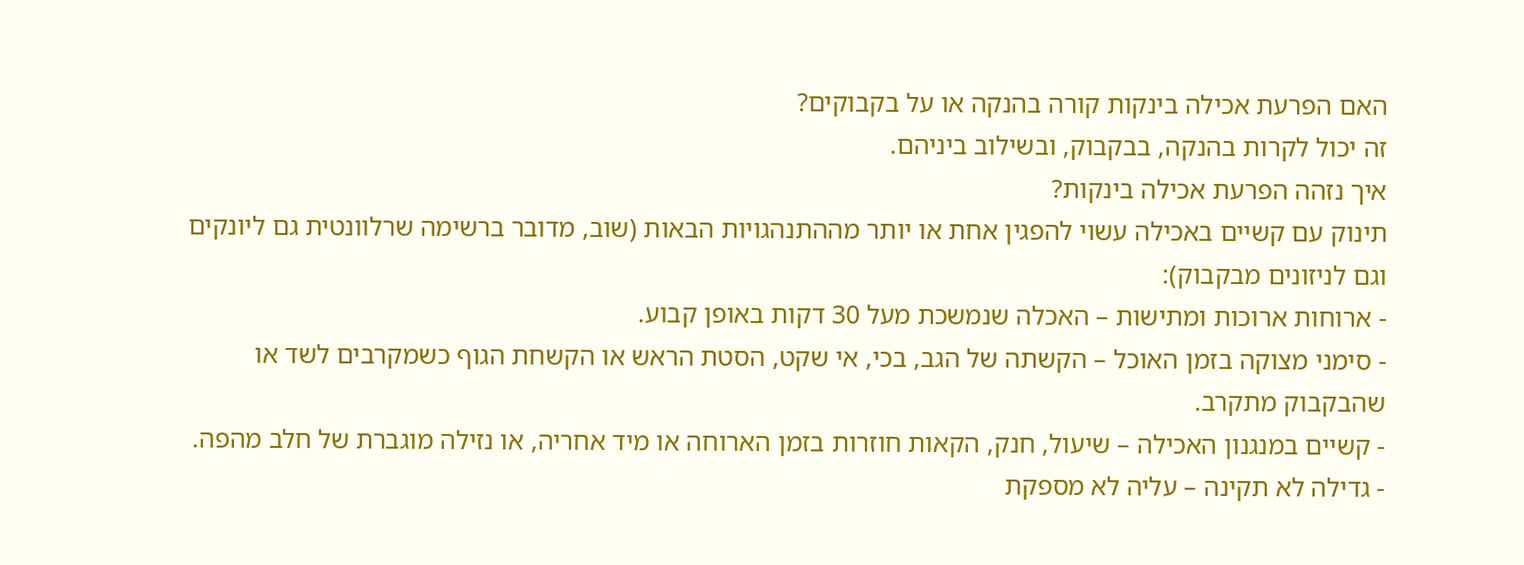האם הפרעת אכילה בינקות קורה בהנקה או על בקבוקים?
זה יכול לקרות בהנקה, בבקבוק, ובשילוב ביניהם.
איך נזהה הפרעת אכילה בינקות?
תינוק עם קשיים באכילה עשוי להפגין אחת או יותר מההתנהגויות הבאות (שוב, מדובר ברשימה שרלוונטית גם ליונקים וגם לניזונים מבקבוק):
- ארוחות ארוכות ומתישות – האכלה שנמשכת מעל 30 דקות באופן קבוע.
- סימני מצוקה בזמן האוכל – הקשתה של הגב, בכי, אי שקט, הסטת הראש או הקשחת הגוף כשמקרבים לשד או שהבקבוק מתקרב.
- קשיים במנגנון האכילה – שיעול, חנק, הקאות חוזרות בזמן הארוחה או מיד אחריה, או נזילה מוגברת של חלב מהפה.
- גדילה לא תקינה – עליה לא מספקת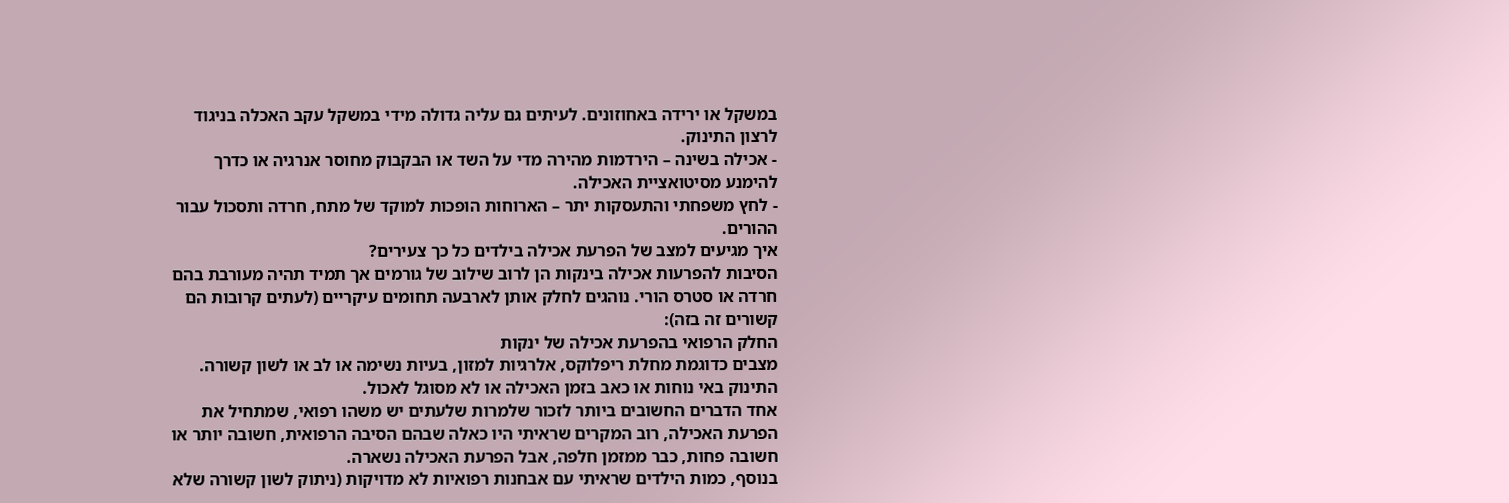במשקל או ירידה באחוזונים. לעיתים גם עליה גדולה מידי במשקל עקב האכלה בניגוד לרצון התינוק.
- אכילה בשינה – הירדמות מהירה מדי על השד או הבקבוק מחוסר אנרגיה או כדרך להימנע מסיטואציית האכילה.
- לחץ משפחתי והתעסקות יתר – הארוחות הופכות למוקד של מתח, חרדה ותסכול עבור ההורים.
איך מגיעים למצב של הפרעת אכילה בילדים כל כך צעירים?
הסיבות להפרעות אכילה בינקות הן לרוב שילוב של גורמים אך תמיד תהיה מעורבת בהם חרדה או סטרס הורי. נוהגים לחלק אותן לארבעה תחומים עיקריים (לעתים קרובות הם קשורים זה בזה):
החלק הרפואי בהפרעת אכילה של ינקות
מצבים כדוגמת מחלת ריפלוקס, אלרגיות למזון, בעיות נשימה או לב או לשון קשורה. התינוק באי נוחות או כאב בזמן האכילה או לא מסוגל לאכול.
אחד הדברים החשובים ביותר לזכור שלמרות שלעתים יש משהו רפואי, שמתחיל את הפרעת האכילה, רוב המקרים שראיתי היו כאלה שבהם הסיבה הרפואית, חשובה יותר או חשובה פחות, כבר ממזמן חלפה, אבל הפרעת האכילה נשארה.
בנוסף, כמות הילדים שראיתי עם אבחנות רפואיות לא מדויקות (ניתוק לשון קשורה שלא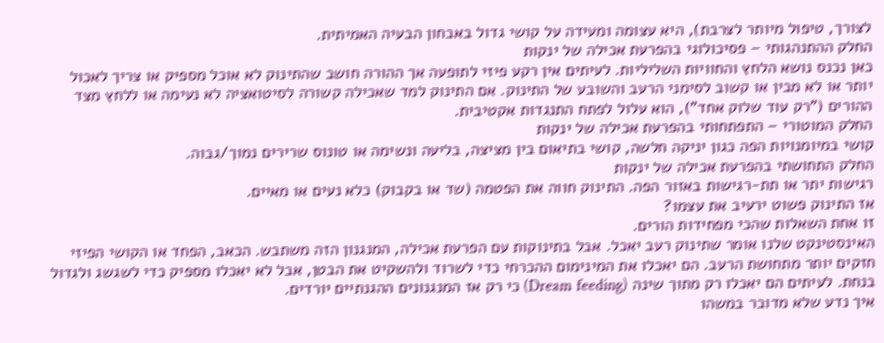לצורך, טיפול מיותר לצרבת), היא עצומה ומעידה על קושי גדול באבחון הבעיה האמיתית.
החלק ההתנהגותי – פסיכולוגי בהפרעת אכילה של ינקות
כאן נכנס נושא הלחץ והחוויות השליליות. לעיתים אין רקע פיזי לתופעה אך ההורה חושב שהתינוק לא אוכל מספיק או צריך לאכול יותר או לא מבין או קשוב לסימני הרעב והשובע של התינוק. אם התינוק למד שאכילה קשורה לסיטואציה לא נעימה או ללחץ מצד ההורים ("רק עוד שלוק אחד"), הוא עלול לפתח התנגדות אקטיבית.
החלק המוטורי – התפתחותי בהפרעת אכילה של ינקות
קושי במיומנויות הפה כגון יניקה חלשה, קושי בתיאום בין מציצה, בליעה ונשימה או טונוס שרירים נמוך/גבוה.
החלק התחושתי בהפרעת אכילה של ינקות
רגישות יתר או תת-רגישות באזור הפה. התינוק חווה את הפטמה (שד או בקבוק) כלא נעים או מאיים.
אז התינוק פשוט ירעיב את עצמו?
זו אחת השאלות שהכי מפחידות הורים.
האינסטינקט שלנו אומר שתינוק רעב יאכל. אבל בתינוקות עם הפרעת אכילה, המנגנון הזה משתבש. הכאב, הפחד או הקושי הפיזי חזקים יותר מתחושת הרעב. הם יאכלו את המינימום ההכרחי כדי לשרוד ולהשקיט את הבטן, אבל לא יאכלו מספיק כדי לשגשג ולגדול בנחת. לעיתים הם יאכלו רק מתוך שינה (Dream feeding) כי רק אז המנגנונים ההגנתיים יורדים.
איך נדע שלא מדובר במשהו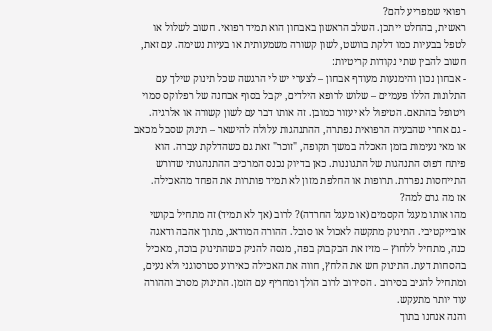רפואי שמפריע להם?
ראשית, בהחלט ייתכן. השלב הראשון באבחון הוא תמיד רפואי. חשוב לשלול או לטפל בבעיות כמו דלקת בוושט, לשון קשורה משמעותית או בעיות נשימה. עם זאת, חשוב להבין שתי נקודות קריטיות:
- אבחון נכון והימנעות מעודף אבחון – לצערי יש לי הרגשה שכל תינוק שילך עם התלונות הללו פעמיים – שלוש לרופא הילדים, יקבל בסוף אבחנה של רפלוקס סמוי ויטופל בהתאם. הטיפול לא יעזור כמובן. זה אותו דבר עם לשון קשורה או אלרגיה.
- גם אחרי שהבעיה הרפואית נפתרה, ההתנהגות עלולה להישאר – תינוק שסבל מכאב או מאי נעימות בזמן האכלה במשך תקופה, "זוכר" זאת גם כשהדלקת עברה. הוא פיתח דפוס התנהגות של התגוננות. כאן בדיוק נכנס המרכיב ההתנהגותי שדורש התייחסות נפרדת. תרופות או החלפת מזון לא תמיד פותרות את הפחד מהאכילה.
אז מה גרם למה?
מהו אותו מעגל הקסמים (או מעגל החרדה)? לרוב (אך לא תמיד) זה מתחיל בקושי אובייקטיבי. התינוק מתקשה לאכול או סובל. ההורה המודאג, מתוך אהבה ודאגה כנה, מתחיל ללחוץ – מזיז את הבקבוק בפה, מנסה להניק כשהתינוק בוכה, מאכיל בהסחות דעת. התינוק חש את הלחץ, חווה את האכילה כאירוע סטרסוגני ולא נעים, ומתחיל להגיב בסירוב . הסירוב לרוב הולך ומחריף עם הזמן. התינוק מסרב וההורה עוד יותר מתעקש.
והנה אנחנו בתוך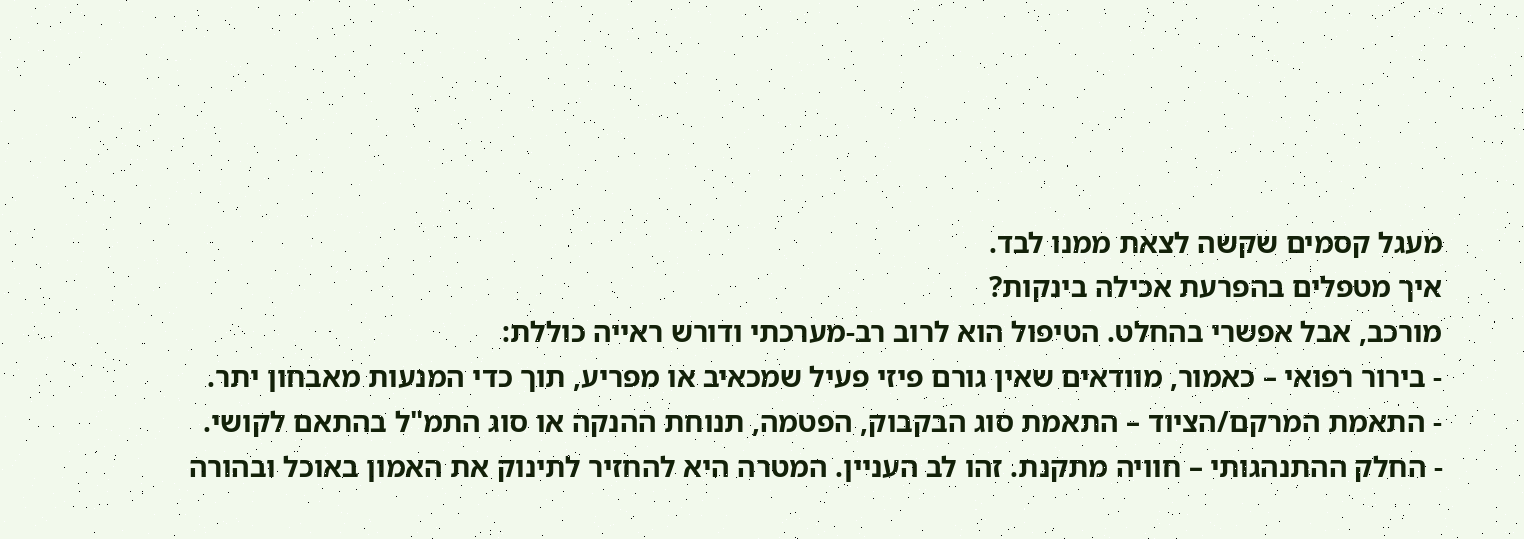מעגל קסמים שקשה לצאת ממנו לבד.
איך מטפלים בהפרעת אכילה בינקות?
מורכב, אבל אפשרי בהחלט. הטיפול הוא לרוב רב-מערכתי ודורש ראייה כוללת:
- בירור רפואי – כאמור, מוודאים שאין גורם פיזי פעיל שמכאיב או מפריע, תוך כדי המנעות מאבחון יתר.
- התאמת המרקם/הציוד – התאמת סוג הבקבוק, הפטמה, תנוחת ההנקה או סוג התמ"ל בהתאם לקושי.
- החלק ההתנהגותי – חוויה מתקנת. זהו לב העניין. המטרה היא להחזיר לתינוק את האמון באוכל ובהורה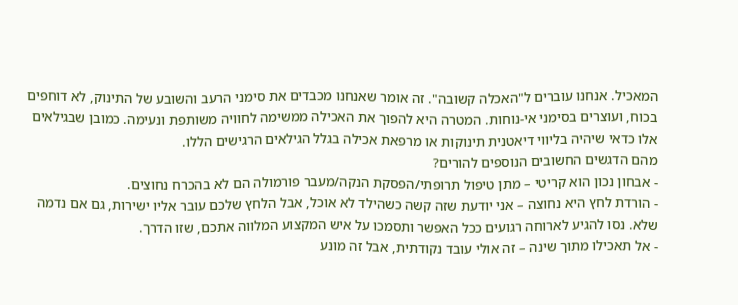המאכיל. אנחנו עוברים ל"האכלה קשובה". זה אומר שאנחנו מכבדים את סימני הרעב והשובע של התינוק, לא דוחפים בכוח, ועוצרים בסימני אי-נוחות. המטרה היא להפוך את האכילה ממשימה לחוויה משותפת ונעימה. כמובן שבגילאים אלו כדאי שיהיה בליווי דיאטנית תינוקות או מרפאת אכילה בגלל הגילאים הרגישים הללו.
מהם הדגשים החשובים הנוספים להורים?
- אבחון נכון הוא קריטי – מתן טיפול תרופתי/הפסקת הנקה/מעבר פורמולה הם לא בהכרח נחוצים.
- הורדת לחץ היא נחוצה – אני יודעת שזה קשה כשהילד לא אוכל, אבל הלחץ שלכם עובר אליו ישירות, גם אם נדמה שלא. נסו להגיע לארוחה רגועים ככל האפשר ותסמכו על איש המקצוע המלווה אתכם, שזו הדרך.
- אל תאכילו מתוך שינה – זה אולי עובד נקודתית, אבל זה מונע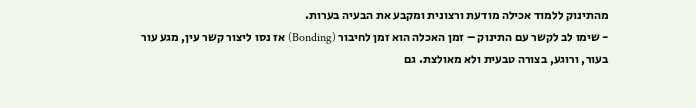מהתינוק ללמוד אכילה מודעת ורצונית ומקבע את הבעיה בערות.
- שימו לב לקשר עם התינוק – זמן האכלה הוא זמן לחיבור (Bonding) אז נסו ליצור קשר עין, מגע עור בעור, ורוגע, בצורה טבעית ולא מאולצת. גם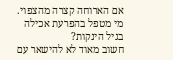אם הארוחה קצרה מהצפוי.
מי מטפל בהפרעת אכילה בגיל הינקות?
חשוב מאוד לא להישאר עם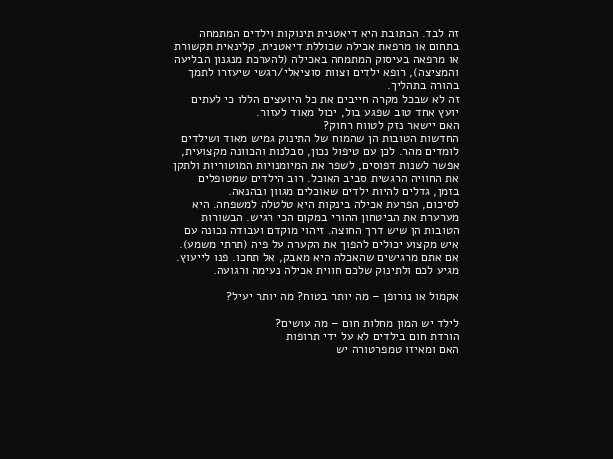זה לבד. הכתובת היא דיאטנית תינוקות וילדים המתמחה בתחום או מרפאת אכילה שכוללת דיאטנית, קלינאית תקשורת או מרפאה בעיסוק המתמחה באכילה (להערכת מנגנון הבליעה והמציצה), רופא ילדים וצוות סוציאלי/רגשי שיעזרו לתמך בהורה בתהליך.
זה לא שבכל מקרה חייבים את כל היועצים הללו כי לעתים יועץ אחד טוב שפגע בול, יכול מאוד לעזור.
האם יישאר נזק לטווח רחוק?
החדשות הטובות הן שהמוח של התינוק גמיש מאוד ושילדים לומדים מהר. לכן עם טיפול נכון, סבלנות והכוונה מקצועית, אפשר לשנות דפוסים, לשפר את המיומנויות המוטוריות ולתקן את החוויה הרגשית סביב האוכל. רוב הילדים שמטופלים בזמן, גדלים להיות ילדים שאוכלים מגוון ובהנאה.
לסיכום, הפרעת אכילה בינקות היא טלטלה למשפחה. היא מערערת את הביטחון ההורי במקום הכי רגיש. הבשורות הטובות הן שיש דרך החוצה. זיהוי מוקדם ועבודה נכונה עם איש מקצוע יכולים להפוך את הקערה על פיה (תרתי משמע). אם אתם מרגישים שהאכלה היא מאבק, אל תחכו. פנו לייעוץ.
מגיע לכם ולתינוק שלכם חווית אכילה נעימה ורגועה.

אקמול או נורופן – מה יותר בטוח? מה יותר יעיל?

לילד יש המון מחלות חום – מה עושים?
הורדת חום בילדים לא על ידי תרופות
האם ומאיזו טמפרטורה יש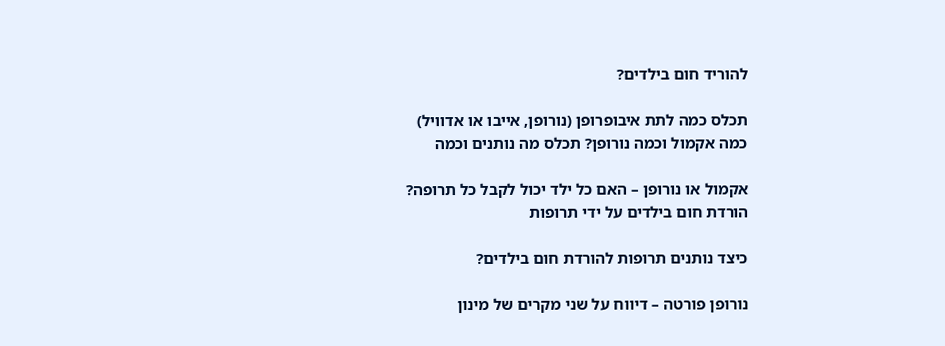להוריד חום בילדים?

תכלס כמה לתת איבופרופן (נורופן, אייבו או אדוויל)
כמה אקמול וכמה נורופן? תכלס מה נותנים וכמה

אקמול או נורופן – האם כל ילד יכול לקבל כל תרופה?
הורדת חום בילדים על ידי תרופות

כיצד נותנים תרופות להורדת חום בילדים?

נורופן פורטה – דיווח על שני מקרים של מינון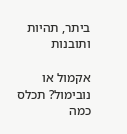ביתר, תהיות ותובנות

אקמול או נובימול? תכלס כמה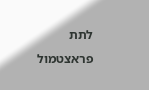לתת פראצטמול